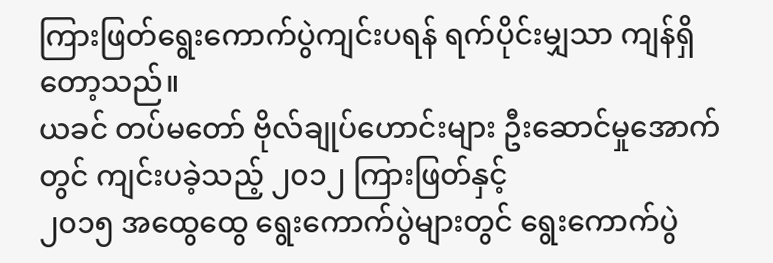ကြားဖြတ်ရွေးကောက်ပွဲကျင်းပရန် ရက်ပိုင်းမျှသာ ကျန်ရှိတော့သည်။
ယခင် တပ်မတော် ဗိုလ်ချုပ်ဟောင်းများ ဦးဆောင်မှုအောက်တွင် ကျင်းပခဲ့သည့် ၂၀၁၂ ကြားဖြတ်နှင့်
၂၀၁၅ အထွေထွေ ရွေးကောက်ပွဲများတွင် ရွေးကောက်ပွဲ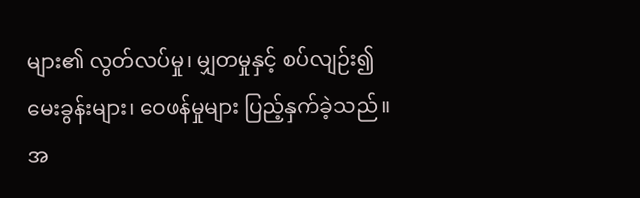များ၏ လွတ်လပ်မှု၊ မျှတမှုနှင့် စပ်လျဉ်း၍
မေးခွန်းများ၊ ဝေဖန်မှုများ ပြည့်နှက်ခဲ့သည်။
အ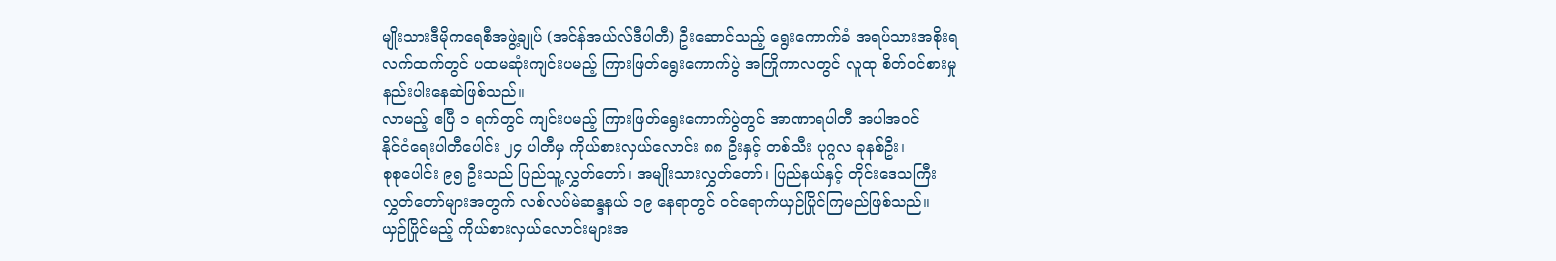မျိုးသားဒီမိုကရေစီအဖွဲ့ချုပ် (အင်န်အယ်လ်ဒီပါတီ) ဦးဆောင်သည့် ရွေးကောက်ခံ အရပ်သားအစိုးရ
လက်ထက်တွင် ပထမဆုံးကျင်းပမည့် ကြားဖြတ်ရွေးကောက်ပွဲ အကြိုကာလတွင် လူထု စိတ်ဝင်စားမှု
နည်းပါးနေဆဲဖြစ်သည်။
လာမည့် ဧပြီ ၁ ရက်တွင် ကျင်းပမည့် ကြားဖြတ်ရွေးကောက်ပွဲတွင် အာဏာရပါတီ အပါအဝင်
နိုင်ငံရေးပါတီပေါင်း ၂၄ ပါတီမှ ကိုယ်စားလှယ်လောင်း ၈၈ ဦးနှင့် တစ်သီး ပုဂ္ဂလ ခုနစ်ဦး၊
စုစုပေါင်း ၉၅ ဦးသည် ပြည်သူ့လွှတ်တော်၊ အမျိုးသားလွှတ်တော်၊ ပြည်နယ်နှင့် တိုင်းဒေသကြီး
လွှတ်တော်များအတွက် လစ်လပ်မဲဆန္ဒနယ် ၁၉ နေရာတွင် ၀င်ရောက်ယှဉ်ပြိုင်ကြမည်ဖြစ်သည်။
ယှဉ်ပြိုင်မည့် ကိုယ်စားလှယ်လောင်းများအ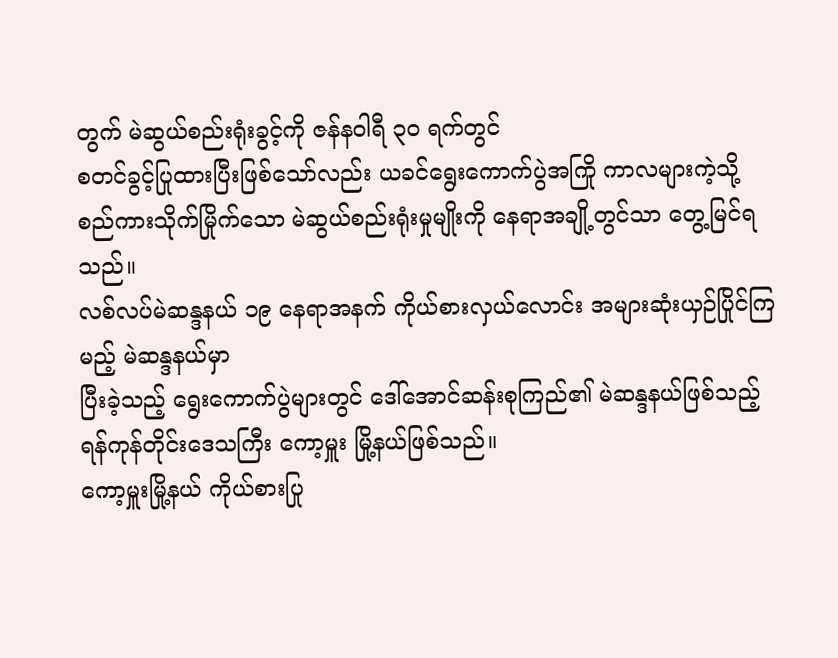တွက် မဲဆွယ်စည်းရုံးခွင့်ကို ဇန်နဝါရီ ၃၀ ရက်တွင်
စတင်ခွင့်ပြုထားပြီးဖြစ်သော်လည်း ယခင်ရွေးကောက်ပွဲအကြို ကာလများကဲ့သို့
စည်ကားသိုက်မြိုက်သော မဲဆွယ်စည်းရုံးမှုမျိုးကို နေရာအချို့တွင်သာ တွေ့မြင်ရသည်။
လစ်လပ်မဲဆန္ဒနယ် ၁၉ နေရာအနက် ကိုယ်စားလှယ်လောင်း အများဆုံးယှဉ်ပြိုင်ကြမည့် မဲဆန္ဒနယ်မှာ
ပြီးခဲ့သည့် ရွေးကောက်ပွဲများတွင် ဒေါ်အောင်ဆန်းစုကြည်၏ မဲဆန္ဒနယ်ဖြစ်သည့်
ရန်ကုန်တိုင်းဒေသကြီး ကော့မှူး မြို့နယ်ဖြစ်သည်။
ကော့မှူးမြို့နယ် ကိုယ်စားပြု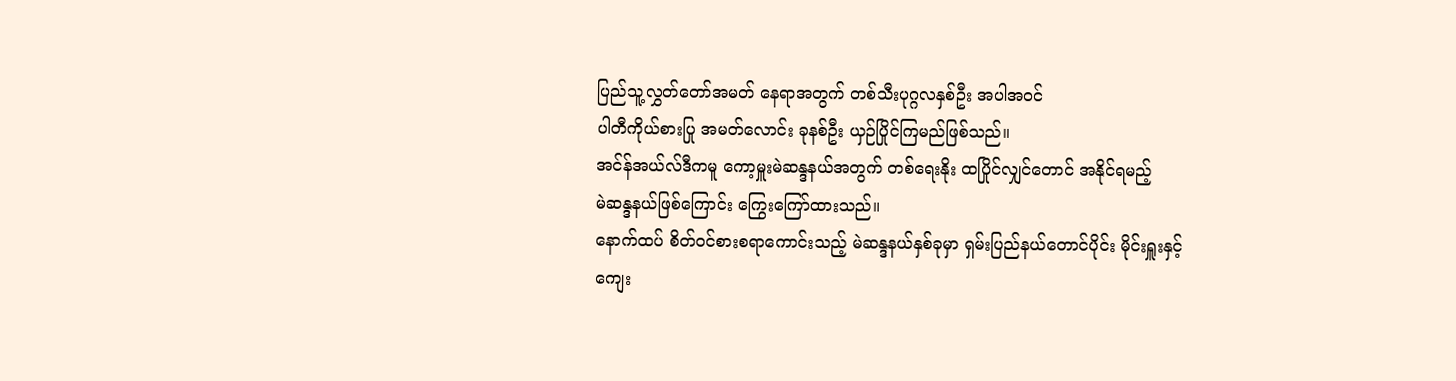ပြည်သူ့လွှတ်တော်အမတ် နေရာအတွက် တစ်သီးပုဂ္ဂလနှစ်ဦး အပါအဝင်
ပါတီကိုယ်စားပြု အမတ်လောင်း ခုနစ်ဦး ယှဉ်ပြိုင်ကြမည်ဖြစ်သည်။
အင်န်အယ်လ်ဒီကမူ ကော့မှူးမဲဆန္ဒနယ်အတွက် တစ်ရေးနိုး ထပြိုင်လျှင်တောင် အနိုင်ရမည့်
မဲဆန္ဒနယ်ဖြစ်ကြောင်း ကြွေးကြော်ထားသည်။
နောက်ထပ် စိတ်ဝင်စားစရာကောင်းသည့် မဲဆန္ဒနယ်နှစ်ခုမှာ ရှမ်းပြည်နယ်တောင်ပိုင်း မိုင်းရှူးနှင့်
ကျေး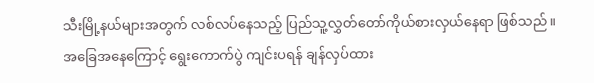သီးမြို့နယ်များအတွက် လစ်လပ်နေသည့် ပြည်သူ့လွှတ်တော်ကိုယ်စားလှယ်နေရာ ဖြစ်သည်။
အခြေအနေကြောင့် ရွေးကောက်ပွဲ ကျင်းပရန် ချန်လှပ်ထား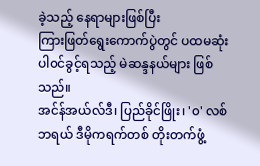ခဲ့သည့် နေရာများဖြစ်ပြီး
ကြားဖြတ်ရွေးကောက်ပွဲတွင် ပထမဆုံးပါ၀င်ခွင့်ရသည့် မဲဆန္ဒနယ်များ ဖြစ်သည်။
အင်န်အယ်လ်ဒီ၊ ပြည်ခိုင်ဖြိုး၊ '၀' လစ်ဘရယ် ဒီမိုကရက်တစ် တိုးတက်ဖွံ့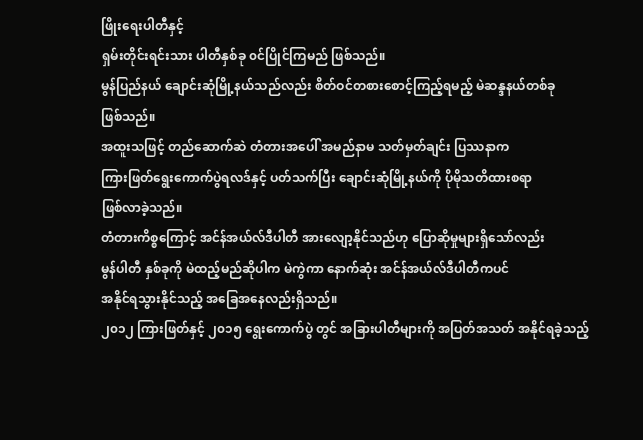ဖြိုးရေးပါတီနှင့်
ရှမ်းတိုင်းရင်းသား ပါတီနှစ်ခု ၀င်ပြိုင်ကြမည် ဖြစ်သည်။
မွန်ပြည်နယ် ချောင်းဆုံမြို့နယ်သည်လည်း စိတ်ဝင်တစားစောင့်ကြည့်ရမည့် မဲဆန္ဒနယ်တစ်ခု
ဖြစ်သည်။
အထူးသဖြင့် တည်ဆောက်ဆဲ တံတားအပေါ် အမည်နာမ သတ်မှတ်ချင်း ပြဿနာက
ကြားဖြတ်ရွေးကောက်ပွဲရလဒ်နှင့် ပတ်သက်ပြီး ချောင်းဆုံမြို့နယ်ကို ပိုမိုသတိထားစရာ
ဖြစ်လာခဲ့သည်။
တံတားကိစ္စကြောင့် အင်န်အယ်လ်ဒီပါတီ အားလျော့နိုင်သည်ဟု ပြောဆိုမှုများရှိသော်လည်း
မွန်ပါတီ နှစ်ခုကို မဲထည့်မည်ဆိုပါက မဲကွဲကာ နောက်ဆုံး အင်န်အယ်လ်ဒီပါတီကပင်
အနိုင်ရသွားနိုင်သည့် အခြေအနေလည်းရှိသည်။
၂၀၁၂ ကြားဖြတ်နှင့် ၂၀၁၅ ရွေးကောက်ပွဲ တွင် အခြားပါတီများကို အပြတ်အသတ် အနိုင်ရခဲ့သည့်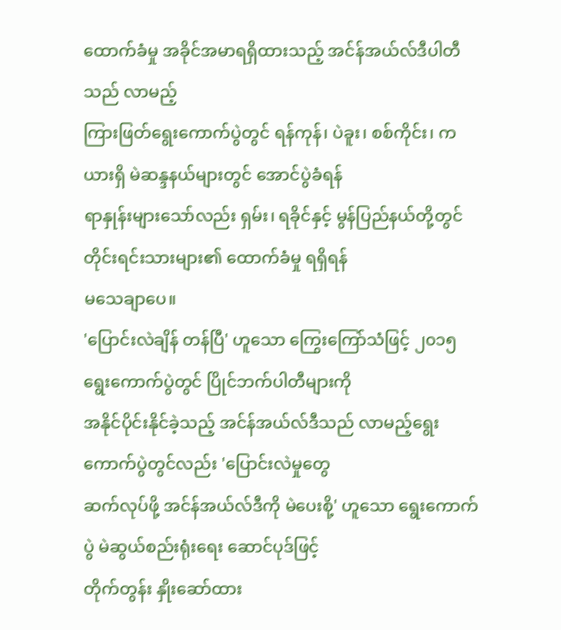ထောက်ခံမှု အခိုင်အမာရရှိထားသည့် အင်န်အယ်လ်ဒီပါတီသည် လာမည့်
ကြားဖြတ်ရွေးကောက်ပွဲတွင် ရန်ကုန်၊ ပဲခူး၊ စစ်ကိုင်း၊ ကယားရှိ မဲဆန္ဒနယ်များတွင် အောင်ပွဲခံရန်
ရာနှုန်းများသော်လည်း ရှမ်း၊ ရခိုင်နှင့် မွန်ပြည်နယ်တို့တွင် တိုင်းရင်းသားများ၏ ထောက်ခံမှု ရရှိရန်
မသေချာပေ။
'ပြောင်းလဲချိန် တန်ပြီ' ဟူသော ကြွေးကြော်သံဖြင့် ၂၀၁၅ ရွေးကောက်ပွဲတွင် ပြိုင်ဘက်ပါတီများကို
အနိုင်ပိုင်းနိုင်ခဲ့သည့် အင်န်အယ်လ်ဒီသည် လာမည့်ရွေးကောက်ပွဲတွင်လည်း 'ပြောင်းလဲမှုတွေ
ဆက်လုပ်ဖို့ အင်န်အယ်လ်ဒီကို မဲပေးစို့' ဟူသော ရွေးကောက်ပွဲ မဲဆွယ်စည်းရုံးရေး ဆောင်ပုဒ်ဖြင့်
တိုက်တွန်း နှိုးဆော်ထား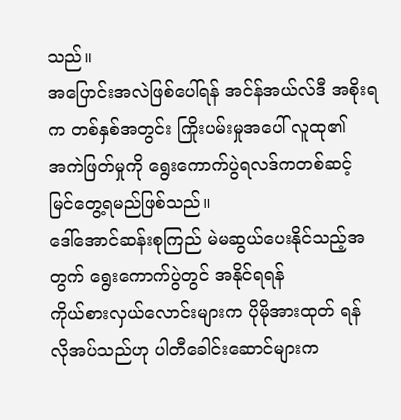သည်။
အပြောင်းအလဲဖြစ်ပေါ်ရန် အင်န်အယ်လ်ဒီ အစိုးရက တစ်နှစ်အတွင်း ကြိုးပမ်းမှုအပေါ် လူထု၏
အကဲဖြတ်မှုကို ရွေးကောက်ပွဲရလဒ်ကတစ်ဆင့် မြင်တွေ့ရမည်ဖြစ်သည်။
ဒေါ်အောင်ဆန်းစုကြည် မဲမဆွယ်ပေးနိုင်သည့်အတွက် ရွေးကောက်ပွဲတွင် အနိုင်ရရန်
ကိုယ်စားလှယ်လောင်းများက ပိုမိုအားထုတ် ရန် လိုအပ်သည်ဟု ပါတီခေါင်းဆောင်များက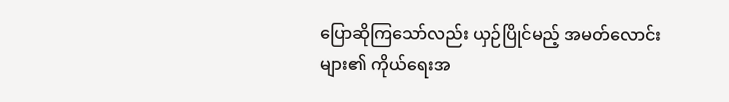ပြောဆိုကြသော်လည်း ယှဉ်ပြိုင်မည့် အမတ်လောင်းများ၏ ကိုယ်ရေးအ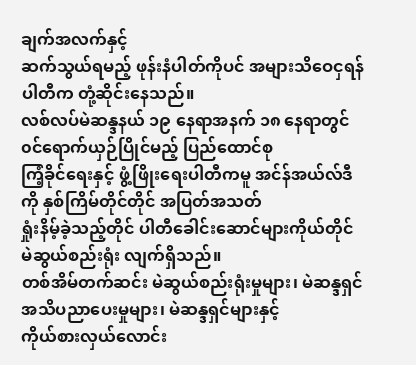ချက်အလက်နှင့်
ဆက်သွယ်ရမည့် ဖုန်းနံပါတ်ကိုပင် အများသိဝေငှရန် ပါတီက တုံ့ဆိုင်းနေသည်။
လစ်လပ်မဲဆန္ဒနယ် ၁၉ နေရာအနက် ၁၈ နေရာတွင် ၀င်ရောက်ယှဉ်ပြိုင်မည့် ပြည်ထောင်စု
ကြံ့ခိုင်ရေးနှင့် ဖွံ့ဖြိုးရေးပါတီကမူ အင်န်အယ်လ်ဒီကို နှစ်ကြိမ်တိုင်တိုင် အပြတ်အသတ်
ရှုံးနိမ့်ခဲ့သည့်တိုင် ပါတီခေါင်းဆောင်များကိုယ်တိုင် မဲဆွယ်စည်းရုံး လျက်ရှိသည်။
တစ်အိမ်တက်ဆင်း မဲဆွယ်စည်းရုံးမှုများ၊ မဲဆန္ဒရှင် အသိပညာပေးမှုများ၊ မဲဆန္ဒရှင်များနှင့်
ကိုယ်စားလှယ်လောင်း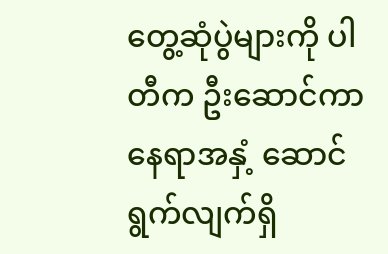တွေ့ဆုံပွဲများကို ပါတီက ဦးဆောင်ကာ နေရာအနှံ့ ဆောင်ရွက်လျက်ရှိ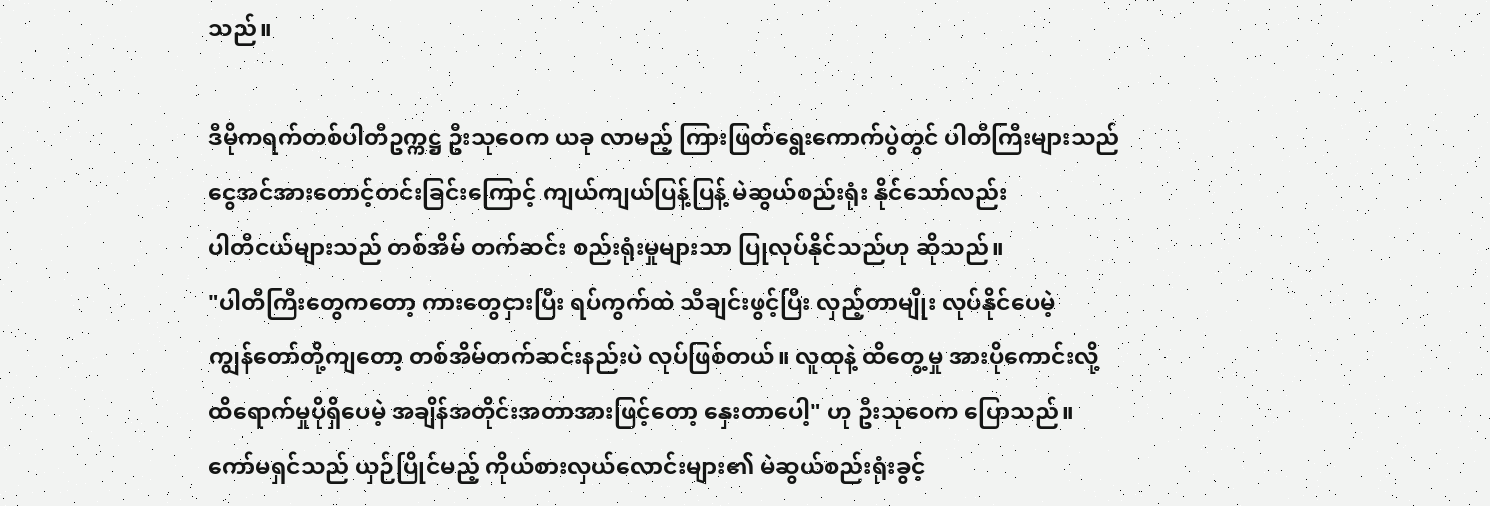သည်။

ဒီမိုကရက်တစ်ပါတီဥက္ကဋ္ဌ ဦးသုဝေက ယခု လာမည့် ကြားဖြတ်ရွေးကောက်ပွဲတွင် ပါတီကြီးများသည်
ငွေအင်အားတောင့်တင်းခြင်းကြောင့် ကျယ်ကျယ်ပြန့်ပြန့် မဲဆွယ်စည်းရုံး နိုင်သော်လည်း
ပါတီငယ်များသည် တစ်အိမ် တက်ဆင်း စည်းရုံးမှုများသာ ပြုလုပ်နိုင်သည်ဟု ဆိုသည်။
"ပါတီကြီးတွေကတော့ ကားတွေငှားပြီး ရပ်ကွက်ထဲ သီချင်းဖွင့်ပြီး လှည့်တာမျိုး လုပ်နိုင်ပေမဲ့
ကျွန်တော်တို့ကျတော့ တစ်အိမ်တက်ဆင်းနည်းပဲ လုပ်ဖြစ်တယ်။ လူထုနဲ့ ထိတွေ့မှု အားပိုကောင်းလို့
ထိရောက်မှုပိုရှိပေမဲ့ အချိန်အတိုင်းအတာအားဖြင့်တော့ နှေးတာပေါ့" ဟု ဦးသုဝေက ပြောသည်။
ကော်မရှင်သည် ယှဉ်ပြိုင်မည့် ကိုယ်စားလှယ်လောင်းများ၏ မဲဆွယ်စည်းရုံးခွင့်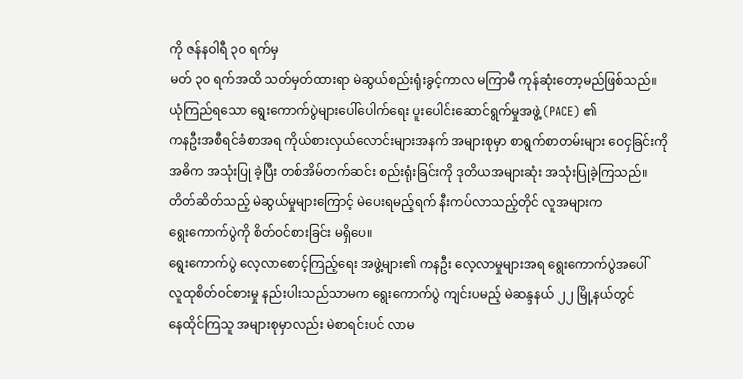ကို ဇန်နဝါရီ ၃၀ ရက်မှ
မတ် ၃၀ ရက်အထိ သတ်မှတ်ထားရာ မဲဆွယ်စည်းရုံးခွင့်ကာလ မကြာမီ ကုန်ဆုံးတော့မည်ဖြစ်သည်။
ယုံကြည်ရသော ရွေးကောက်ပွဲများပေါ်ပေါက်ရေး ပူးပေါင်းဆောင်ရွက်မှုအဖွဲ့ (PACE) ၏
ကနဦးအစီရင်ခံစာအရ ကိုယ်စားလှယ်လောင်းများအနက် အများစုမှာ စာရွက်စာတမ်းများ ဝေငှခြင်းကို
အဓိက အသုံးပြု ခဲ့ပြီး တစ်အိမ်တက်ဆင်း စည်းရုံးခြင်းကို ဒုတိယအများဆုံး အသုံးပြုခဲ့ကြသည်။
တိတ်ဆိတ်သည့် မဲဆွယ်မှုများကြောင့် မဲပေးရမည့်ရက် နီးကပ်လာသည့်တိုင် လူအများက
ရွေးကောက်ပွဲကို စိတ်ဝင်စားခြင်း မရှိပေ။
ရွေးကောက်ပွဲ လေ့လာစောင့်ကြည့်ရေး အဖွဲ့များ၏ ကနဦး လေ့လာမှုများအရ ရွေးကောက်ပွဲအပေါ်
လူထုစိတ်ဝင်စားမှု နည်းပါးသည်သာမက ရွေးကောက်ပွဲ ကျင်းပမည့် မဲဆန္ဒနယ် ၂၂ မြို့နယ်တွင်
နေထိုင်ကြသူ အများစုမှာလည်း မဲစာရင်းပင် လာမ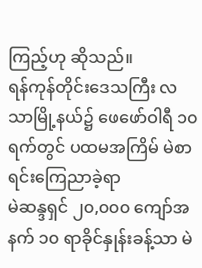ကြည့်ဟု ဆိုသည်။
ရန်ကုန်တိုင်းဒေသကြီး လသာမြို့နယ်၌ ဖေဖော်ဝါရီ ၁၀ ရက်တွင် ပထမအကြိမ် မဲစာရင်းကြေညာခဲ့ရာ
မဲဆန္ဒရှင် ၂၀,၀၀၀ ကျော်အနက် ၁၀ ရာခိုင်နှုန်းခန့်သာ မဲ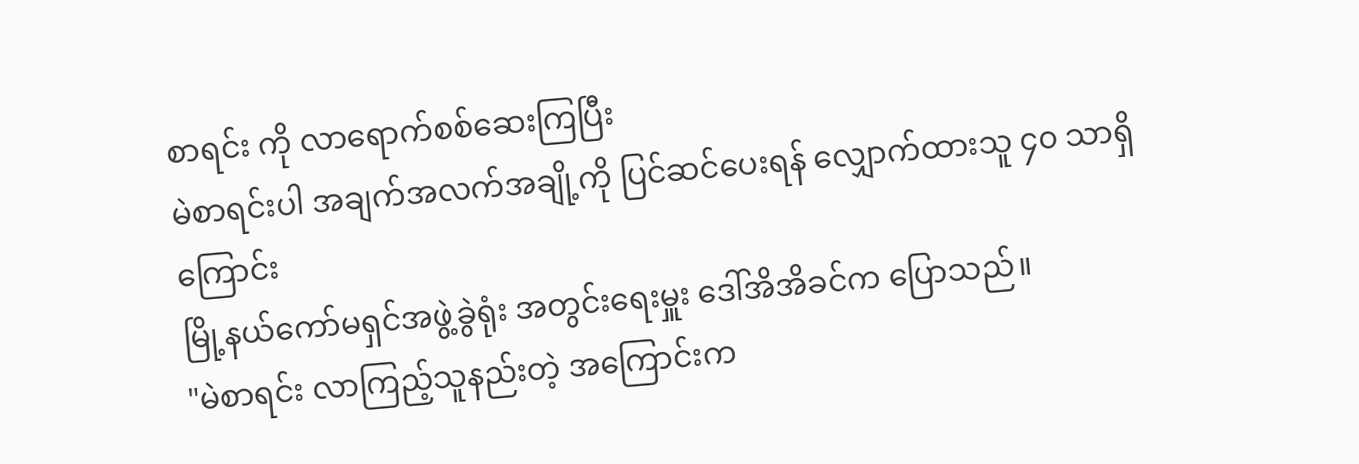စာရင်း ကို လာရောက်စစ်ဆေးကြပြီး
မဲစာရင်းပါ အချက်အလက်အချို့ကို ပြင်ဆင်ပေးရန် လျှောက်ထားသူ ၄၀ သာရှိကြောင်း
မြို့နယ်ကော်မရှင်အဖွဲ့ခွဲရုံး အတွင်းရေးမှူး ဒေါ်အိအိခင်က ပြောသည်။
"မဲစာရင်း လာကြည့်သူနည်းတဲ့ အကြောင်းက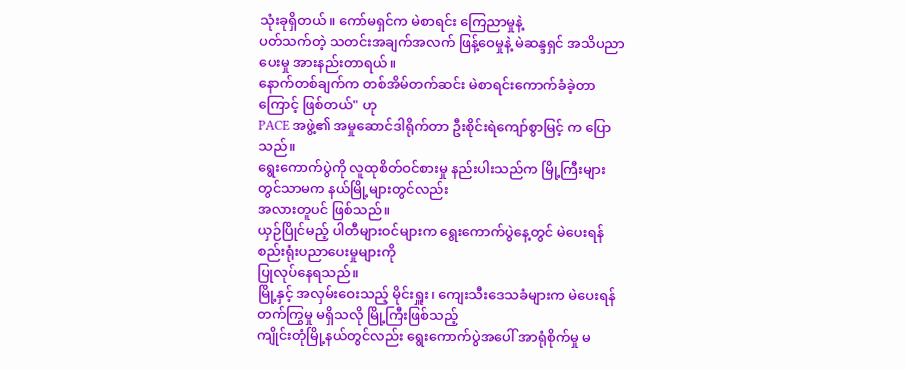သုံးခုရှိတယ်။ ကော်မရှင်က မဲစာရင်း ကြေညာမှုနဲ့
ပတ်သက်တဲ့ သတင်းအချက်အလက် ဖြန့်ဝေမှုနဲ့ မဲဆန္ဒရှင် အသိပညာပေးမှု အားနည်းတာရယ်။
နောက်တစ်ချက်က တစ်အိမ်တက်ဆင်း မဲစာရင်းကောက်ခံခဲ့တာကြောင့် ဖြစ်တယ်" ဟု
PACE အဖွဲ့၏ အမှုဆောင်ဒါရိုက်တာ ဦးစိုင်းရဲကျော်စွာမြင့် က ပြောသည်။
ရွေးကောက်ပွဲကို လူထုစိတ်ဝင်စားမှု နည်းပါးသည်က မြို့ကြီးများတွင်သာမက နယ်မြို့များတွင်လည်း
အလားတူပင် ဖြစ်သည်။
ယှဉ်ပြိုင်မည့် ပါတီများဝင်များက ရွေးကောက်ပွဲနေ့တွင် မဲပေးရန် စည်းရုံးပညာပေးမှုများကို
ပြုလုပ်နေရသည်။
မြို့နှင့် အလှမ်းဝေးသည့် မိုင်းရှူး၊ ကျေးသီးဒေသခံများက မဲပေးရန် တက်ကြွမှု မရှိသလို မြို့ကြီးဖြစ်သည့်
ကျိုင်းတုံမြို့နယ်တွင်လည်း ရွေးကောက်ပွဲအပေါ် အာရုံစိုက်မှု မ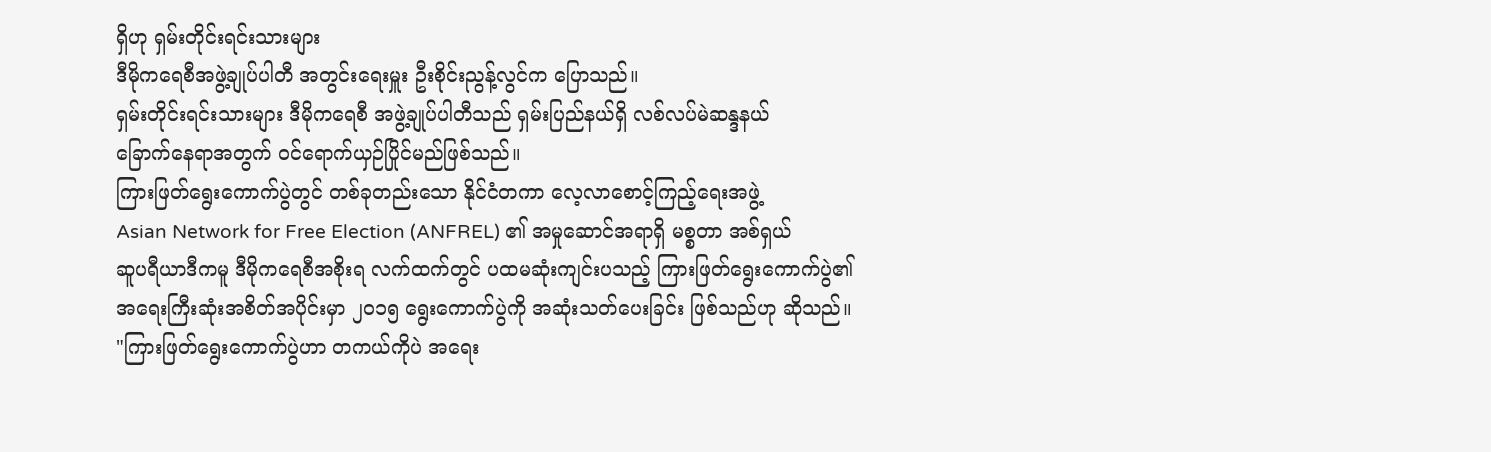ရှိဟု ရှမ်းတိုင်းရင်းသားများ
ဒီမိုကရေစီအဖွဲ့ချုပ်ပါတီ အတွင်းရေးမှူး ဦးစိုင်းညွန့်လွင်က ပြောသည်။
ရှမ်းတိုင်းရင်းသားများ ဒီမိုကရေစီ အဖွဲ့ချုပ်ပါတီသည် ရှမ်းပြည်နယ်ရှိ လစ်လပ်မဲဆန္ဒနယ်
ခြောက်နေရာအတွက် ၀င်ရောက်ယှဉ်ပြိုင်မည်ဖြစ်သည်။
ကြားဖြတ်ရွေးကောက်ပွဲတွင် တစ်ခုတည်းသော နိုင်ငံတကာ လေ့လာစောင့်ကြည့်ရေးအဖွဲ့
Asian Network for Free Election (ANFREL) ၏ အမှုဆောင်အရာရှိ မစ္စတာ အစ်ရှယ်
ဆူပရီယာဒီကမူ ဒီမိုကရေစီအစိုးရ လက်ထက်တွင် ပထမဆုံးကျင်းပသည့် ကြားဖြတ်ရွေးကောက်ပွဲ၏
အရေးကြီးဆုံးအစိတ်အပိုင်းမှာ ၂၀၁၅ ရွေးကောက်ပွဲကို အဆုံးသတ်ပေးခြင်း ဖြစ်သည်ဟု ဆိုသည်။
"ကြားဖြတ်ရွေးကောက်ပွဲဟာ တကယ်ကိုပဲ အရေး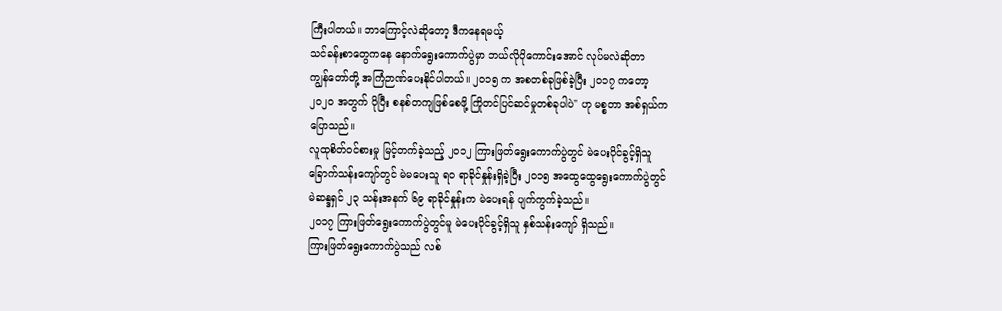ကြီးပါတယ်။ ဘာကြောင့်လဲဆိုတော့ ဒီကနေရမယ့်
သင်ခန်းစာတွေကနေ နောက်ရွေးကောက်ပွဲမှာ ဘယ်လိုပိုကောင်းအောင် လုပ်မလဲဆိုတာ
ကျွန်တော်တို့ အကြံဉာဏ်ပေးနိုင်ပါတယ်။ ၂၀၁၅ က အစတစ်ခုဖြစ်ခဲ့ပြီး ၂၀၁၇ ကတော့
၂၀၂၀ အတွက် ပိုပြီး စနစ်တကျဖြစ်စေဖို့ ကြိုတင်ပြင်ဆင်မှုတစ်ခုပါပဲ" ဟု မစ္စတာ အစ်ရှယ်က
ပြောသည်။
လူထုစိတ်ဝင်စားမှု မြင့်တက်ခဲ့သည့် ၂၀၁၂ ကြားဖြတ်ရွေးကောက်ပွဲတွင် မဲပေးပိုင်ခွင့်ရှိသူ
ခြောက်သန်းကျော်တွင် မဲမပေးသူ ရ၀ ရာခိုင်နှုန်းရှိခဲ့ပြီး ၂၀၁၅ အထွေထွေရွေးကောက်ပွဲတွင်
မဲဆန္ဒရှင် ၂၃ သန်းအနက် ၆၉ ရာခိုင်နှုန်းက မဲပေးရန် ပျက်ကွက်ခဲ့သည်။
၂၀၁၇ ကြားဖြတ်ရွေးကောက်ပွဲတွင်မူ မဲပေးပိုင်ခွင့်ရှိသူ နှစ်သန်းကျော် ရှိသည်။
ကြားဖြတ်ရွေးကောက်ပွဲသည် လစ်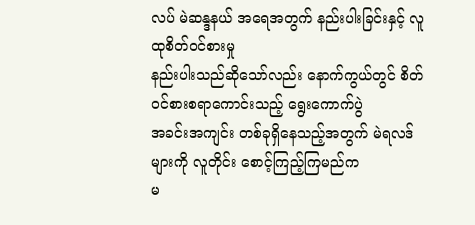လပ် မဲဆန္ဒနယ် အရေအတွက် နည်းပါးခြင်းနှင့် လူထုစိတ်ဝင်စားမှု
နည်းပါးသည်ဆိုသော်လည်း နောက်ကွယ်တွင် စိတ်ဝင်စားစရာကောင်းသည့် ရွေးကောက်ပွဲ
အခင်းအကျင်း တစ်ခုရှိနေသည့်အတွက် မဲရလဒ်များကို လူတိုင်း စောင့်ကြည့်ကြမည်က
မ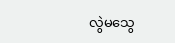လွဲမသွေ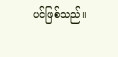ပင်ဖြစ်သည်။